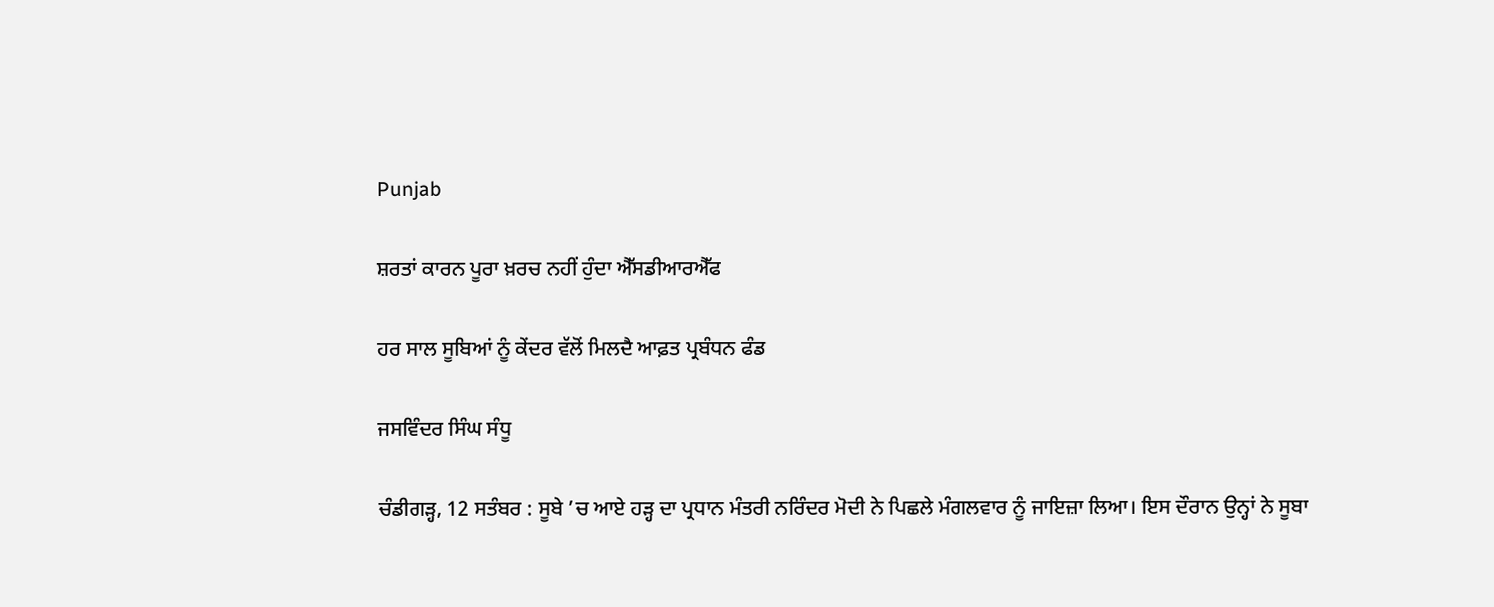Punjab

ਸ਼ਰਤਾਂ ਕਾਰਨ ਪੂਰਾ ਖ਼ਰਚ ਨਹੀਂ ਹੁੰਦਾ ਐੱਸਡੀਆਰਐੱਫ

ਹਰ ਸਾਲ ਸੂਬਿਆਂ ਨੂੰ ਕੇਂਦਰ ਵੱਲੋਂ ਮਿਲਦੈ ਆਫ਼ਤ ਪ੍ਰਬੰਧਨ ਫੰਡ

ਜਸਵਿੰਦਰ ਸਿੰਘ ਸੰਧੂ

ਚੰਡੀਗੜ੍ਹ, 12 ਸਤੰਬਰ : ਸੂਬੇ ’ਚ ਆਏ ਹੜ੍ਹ ਦਾ ਪ੍ਰਧਾਨ ਮੰਤਰੀ ਨਰਿੰਦਰ ਮੋਦੀ ਨੇ ਪਿਛਲੇ ਮੰਗਲਵਾਰ ਨੂੰ ਜਾਇਜ਼ਾ ਲਿਆ। ਇਸ ਦੌਰਾਨ ਉਨ੍ਹਾਂ ਨੇ ਸੂਬਾ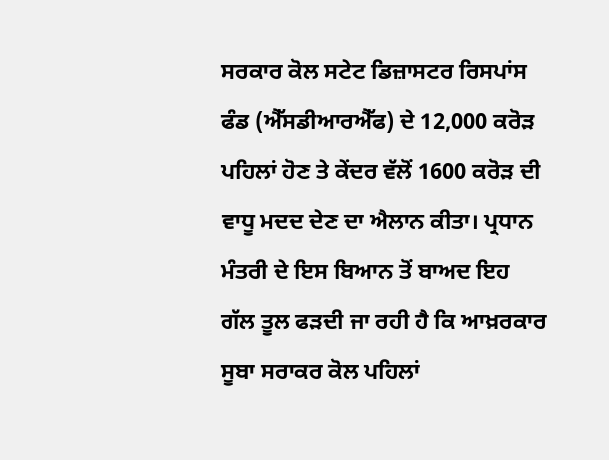ਸਰਕਾਰ ਕੋਲ ਸਟੇਟ ਡਿਜ਼ਾਸਟਰ ਰਿਸਪਾਂਸ ਫੰਡ (ਐੱਸਡੀਆਰਐੱਫ) ਦੇ 12,000 ਕਰੋੜ ਪਹਿਲਾਂ ਹੋਣ ਤੇ ਕੇਂਦਰ ਵੱਲੋਂ 1600 ਕਰੋੜ ਦੀ ਵਾਧੂ ਮਦਦ ਦੇਣ ਦਾ ਐਲਾਨ ਕੀਤਾ। ਪ੍ਰਧਾਨ ਮੰਤਰੀ ਦੇ ਇਸ ਬਿਆਨ ਤੋਂ ਬਾਅਦ ਇਹ ਗੱਲ ਤੂਲ ਫੜਦੀ ਜਾ ਰਹੀ ਹੈ ਕਿ ਆਖ਼ਰਕਾਰ ਸੂਬਾ ਸਰਾਕਰ ਕੋਲ ਪਹਿਲਾਂ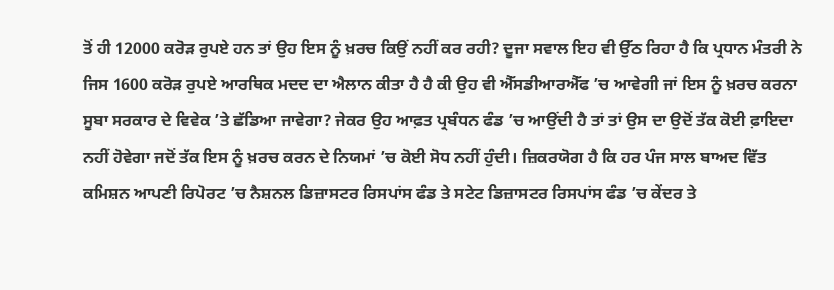ਤੋਂ ਹੀ 12000 ਕਰੋੜ ਰੁਪਏ ਹਨ ਤਾਂ ਉਹ ਇਸ ਨੂੰ ਖ਼ਰਚ ਕਿਉਂ ਨਹੀਂ ਕਰ ਰਹੀ? ਦੂਜਾ ਸਵਾਲ ਇਹ ਵੀ ਉੱਠ ਰਿਹਾ ਹੈ ਕਿ ਪ੍ਰਧਾਨ ਮੰਤਰੀ ਨੇ ਜਿਸ 1600 ਕਰੋੜ ਰੁਪਏ ਆਰਥਿਕ ਮਦਦ ਦਾ ਐਲਾਨ ਕੀਤਾ ਹੈ ਹੈ ਕੀ ਉਹ ਵੀ ਐੱਸਡੀਆਰਐੱਫ ’ਚ ਆਵੇਗੀ ਜਾਂ ਇਸ ਨੂੰ ਖ਼ਰਚ ਕਰਨਾ ਸੂਬਾ ਸਰਕਾਰ ਦੇ ਵਿਵੇਕ ’ਤੇ ਛੱਡਿਆ ਜਾਵੇਗਾ? ਜੇਕਰ ਉਹ ਆਫ਼ਤ ਪ੍ਰਬੰਧਨ ਫੰਡ ’ਚ ਆਉਂਦੀ ਹੈ ਤਾਂ ਤਾਂ ਉਸ ਦਾ ਉਦੋਂ ਤੱਕ ਕੋਈ ਫ਼ਾਇਦਾ ਨਹੀਂ ਹੋਵੇਗਾ ਜਦੋਂ ਤੱਕ ਇਸ ਨੂੰ ਖ਼ਰਚ ਕਰਨ ਦੇ ਨਿਯਮਾਂ ’ਚ ਕੋਈ ਸੋਧ ਨਹੀਂ ਹੁੰਦੀ। ਜ਼ਿਕਰਯੋਗ ਹੈ ਕਿ ਹਰ ਪੰਜ ਸਾਲ ਬਾਅਦ ਵਿੱਤ ਕਮਿਸ਼ਨ ਆਪਣੀ ਰਿਪੋਰਟ ’ਚ ਨੈਸ਼ਨਲ ਡਿਜ਼ਾਸਟਰ ਰਿਸਪਾਂਸ ਫੰਡ ਤੇ ਸਟੇਟ ਡਿਜ਼ਾਸਟਰ ਰਿਸਪਾਂਸ ਫੰਡ ’ਚ ਕੇਂਦਰ ਤੇ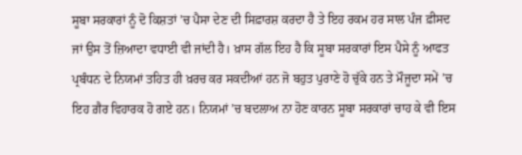ਸੂਬਾ ਸਰਕਾਰਾਂ ਨੂੰ ਦੋ ਕਿਸ਼ਤਾਂ ’ਚ ਪੈਸਾ ਦੇਣ ਦੀ ਸਿਫ਼ਾਰਸ਼ ਕਰਦਾ ਹੈ ਤੇ ਇਹ ਰਕਮ ਹਰ ਸਾਲ ਪੰਜ ਫ਼ੀਸਦ ਜਾਂ ਉਸ ਤੋਂ ਜ਼ਿਆਦਾ ਵਧਾਈ ਵੀ ਜਾਂਦੀ ਹੈ। ਖ਼ਾਸ ਗੱਲ ਇਹ ਹੈ ਕਿ ਸੂਬਾ ਸਰਕਾਰਾਂ ਇਸ ਪੈਸੇ ਨੂੰ ਆਫਤ ਪ੍ਰਬੰਧਨ ਦੇ ਨਿਯਮਾਂ ਤਹਿਤ ਹੀ ਖ਼ਰਚ ਕਰ ਸਕਦੀਆਂ ਹਨ ਜੋ ਬਹੁਤ ਪੁਰਾਣੇ ਹੋ ਚੁੱਕੇ ਹਨ ਤੇ ਮੌਜੂਦਾ ਸਮੇਂ ’ਚ ਇਹ ਗ਼ੈਰ ਵਿਹਾਰਕ ਹੋ ਗਏ ਹਨ। ਨਿਯਮਾਂ ’ਚ ਬਦਲਾਅ ਨਾ ਹੋਣ ਕਾਰਨ ਸੂਬਾ ਸਰਕਾਰਾਂ ਚਾਹ ਕੇ ਵੀ ਇਸ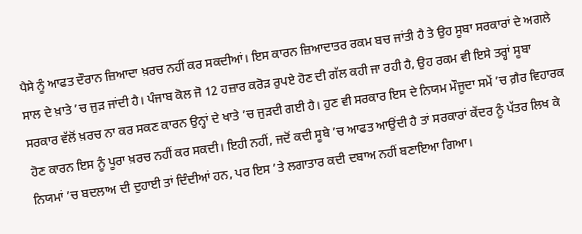ਪੈਸੇ ਨੂੰ ਆਫਤ ਦੌਰਾਨ ਜ਼ਿਆਦਾ ਖ਼ਰਚ ਨਹੀਂ ਕਰ ਸਕਦੀਆਂ। ਇਸ ਕਾਰਨ ਜ਼ਿਆਦਾਤਰ ਰਕਮ ਬਚ ਜਾਂਤੀ ਹੈ ਤੇ ਉਹ ਸੂਬਾ ਸਰਕਾਰਾਂ ਦੇ ਅਗਲੇ ਸਾਲ ਦੇ ਖ਼ਾਤੇ ’ਚ ਜੁੜ ਜਾਂਦੀ ਹੈ। ਪੰਜਾਬ ਕੋਲ ਜੋ 12 ਹਜ਼ਾਰ ਕਰੋੜ ਰੁਪਏ ਹੋਣ ਦੀ ਗੱਲ ਕਹੀ ਜਾ ਰਹੀ ਹੈ, ਉਹ ਰਕਮ ਵੀ ਇਸੇ ਤਰ੍ਹਾਂ ਸੂਬਾ ਸਰਕਾਰ ਵੱਲੋਂ ਖ਼ਰਚ ਨਾ ਕਰ ਸਕਣ ਕਾਰਨ ਉਨ੍ਹਾਂ ਦੇ ਖਾਤੇ ’ਚ ਜੁੜਦੀ ਗਈ ਹੈ। ਹੁਣ ਵੀ ਸਰਕਾਰ ਇਸ ਦੇ ਨਿਯਮ ਮੌਜੂਦਾ ਸਮੇਂ ’ਚ ਗ਼ੈਰ ਵਿਹਾਰਕ ਹੋਣ ਕਾਰਨ ਇਸ ਨੂੰ ਪੂਰਾ ਖ਼ਰਚ ਨਹੀਂ ਕਰ ਸਕਦੀ। ਇਹੀ ਨਹੀਂ, ਜਦੋਂ ਕਦੀ ਸੂਬੇ ’ਚ ਆਫਤ ਆਉਂਦੀ ਹੈ ਤਾਂ ਸਰਕਾਰਾਂ ਕੇਂਦਰ ਨੂੰ ਪੱਤਰ ਲਿਖ ਕੇ ਨਿਯਮਾਂ ’ਚ ਬਦਲਾਅ ਦੀ ਦੁਹਾਈ ਤਾਂ ਦਿੰਦੀਆਂ ਹਨ, ਪਰ ਇਸ ’ਤੇ ਲਗਾਤਾਰ ਕਦੀ ਦਬਾਅ ਨਹੀਂ ਬਣਾਇਆ ਗਿਆ।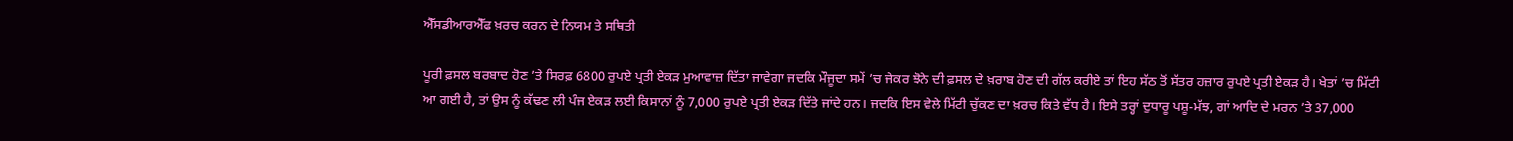ਐੱਸਡੀਆਰਐੱਫ ਖ਼ਰਚ ਕਰਨ ਦੇ ਨਿਯਮ ਤੇ ਸਥਿਤੀ

ਪੂਰੀ ਫ਼ਸਲ ਬਰਬਾਦ ਹੋਣ ’ਤੇ ਸਿਰਫ਼ 6800 ਰੁਪਏ ਪ੍ਰਤੀ ਏਕੜ ਮੁਆਵਾਜ਼ ਦਿੱਤਾ ਜਾਵੇਗਾ ਜਦਕਿ ਮੌਜੂਦਾ ਸਮੇਂ ’ਚ ਜੇਕਰ ਝੋਨੇ ਦੀ ਫ਼ਸਲ ਦੇ ਖ਼ਰਾਬ ਹੋਣ ਦੀ ਗੱਲ ਕਰੀਏ ਤਾਂ ਇਹ ਸੱਠ ਤੋਂ ਸੱਤਰ ਹਜ਼ਾਰ ਰੁਪਏ ਪ੍ਰਤੀ ਏਕੜ ਹੈ। ਖੇਤਾਂ ’ਚ ਮਿੱਟੀ ਆ ਗਈ ਹੈ, ਤਾਂ ਉਸ ਨੂੰ ਕੱਢਣ ਲੀ ਪੰਜ ਏਕੜ ਲਈ ਕਿਸਾਨਾਂ ਨੂੰ 7,000 ਰੁਪਏ ਪ੍ਰਤੀ ਏਕੜ ਦਿੱਤੇ ਜਾਂਦੇ ਹਨ। ਜਦਕਿ ਇਸ ਵੇਲੇ ਮਿੱਟੀ ਚੁੱਕਣ ਦਾ ਖ਼ਰਚ ਕਿਤੇ ਵੱਧ ਹੈ। ਇਸੇ ਤਰ੍ਹਾਂ ਦੁਧਾਰੂ ਪਸ਼ੂ-ਮੱਝ, ਗਾਂ ਆਦਿ ਦੇ ਮਰਨ ’ਤੇ 37,000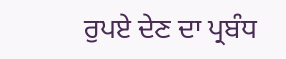ਰੁਪਏ ਦੇਣ ਦਾ ਪ੍ਰਬੰਧ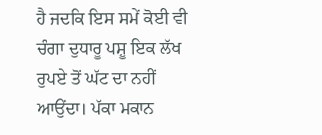ਹੈ ਜਦਕਿ ਇਸ ਸਮੇਂ ਕੋਈ ਵੀ ਚੰਗਾ ਦੁਧਾਰੂ ਪਸ਼ੂ ਇਕ ਲੱਖ ਰੁਪਏ ਤੋਂ ਘੱਟ ਦਾ ਨਹੀਂ ਆਉਂਦਾ। ਪੱਕਾ ਮਕਾਨ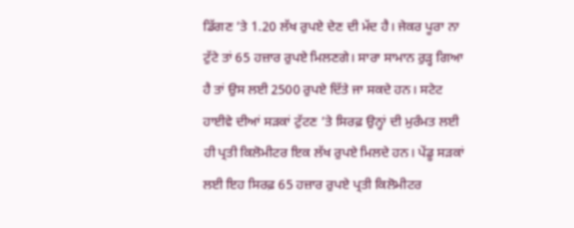ਡਿੱਗਣ ’ਤੇ 1.20 ਲੱਖ ਰੁਪਏ ਦੇਣ ਦੀ ਮੱਦ ਹੈ। ਜੇਕਰ ਪੂਰਾ ਨਾ ਟੁੱਟੇ ਤਾਂ 65 ਹਜ਼ਾਰ ਰੁਪਏ ਮਿਲਣਗੇ। ਸਾਰਾ ਸਾਮਾਨ ਰੁੜ੍ਹ ਗਿਆ ਹੈ ਤਾਂ ਉਸ ਲਈ 2500 ਰੁਪਏ ਦਿੱਤੇ ਜਾ ਸਕਦੇ ਹਨ। ਸਟੇਟ ਹਾਈਵੇ ਦੀਆਂ ਸੜਕਾਂ ਟੁੱਟਣ ’ਤੇ ਸਿਰਫ਼ ਉਨ੍ਹਾਂ ਦੀ ਮੁਰੰਮਤ ਲਈ ਹੀ ਪ੍ਰਤੀ ਕਿਲੋਮੀਟਰ ਇਕ ਲੱਖ ਰੁਪਏ ਮਿਲਦੇ ਹਨ। ਪੇਂਡੂ ਸੜਕਾਂ ਲਈ ਇਹ ਸਿਰਫ਼ 65 ਹਜ਼ਾਰ ਰੁਪਏ ਪ੍ਰਤੀ ਕਿਲੋਮੀਟਰ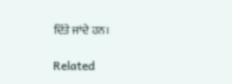ਦਿੱਤੇ ਜਾਂਦੇ ਹਨ।

Related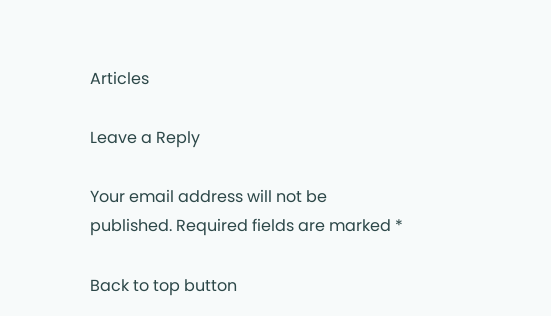Articles

Leave a Reply

Your email address will not be published. Required fields are marked *

Back to top button